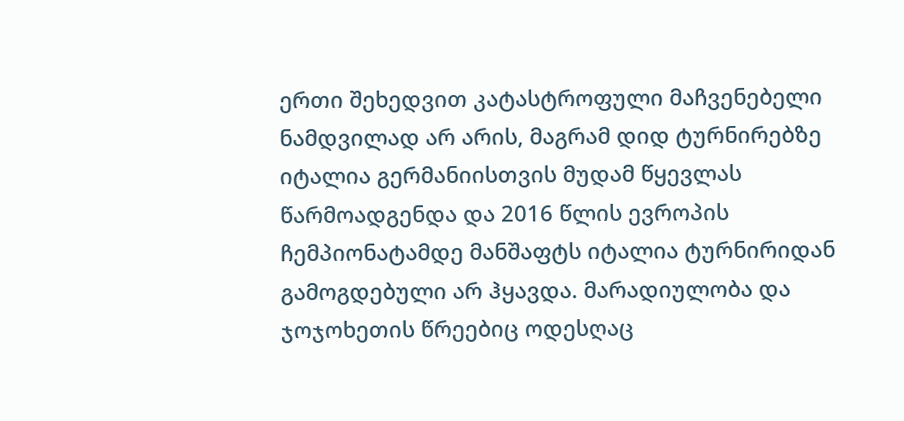ერთი შეხედვით კატასტროფული მაჩვენებელი ნამდვილად არ არის, მაგრამ დიდ ტურნირებზე იტალია გერმანიისთვის მუდამ წყევლას წარმოადგენდა და 2016 წლის ევროპის ჩემპიონატამდე მანშაფტს იტალია ტურნირიდან გამოგდებული არ ჰყავდა. მარადიულობა და ჯოჯოხეთის წრეებიც ოდესღაც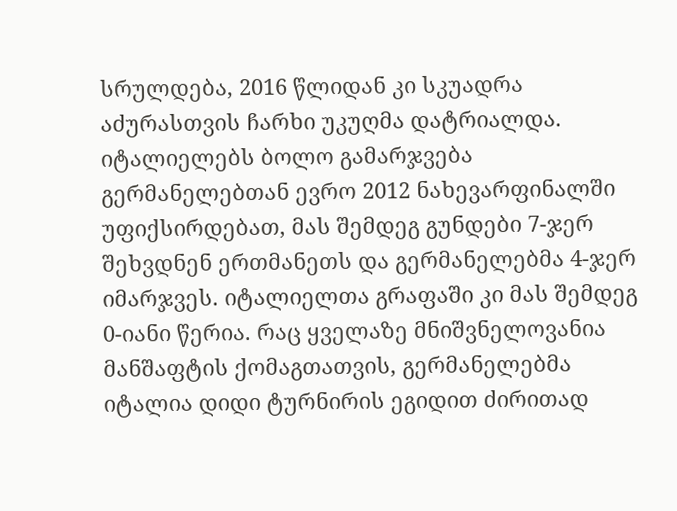სრულდება, 2016 წლიდან კი სკუადრა აძურასთვის ჩარხი უკუღმა დატრიალდა. იტალიელებს ბოლო გამარჯვება გერმანელებთან ევრო 2012 ნახევარფინალში უფიქსირდებათ, მას შემდეგ გუნდები 7-ჯერ შეხვდნენ ერთმანეთს და გერმანელებმა 4-ჯერ იმარჯვეს. იტალიელთა გრაფაში კი მას შემდეგ 0-იანი წერია. რაც ყველაზე მნიშვნელოვანია მანშაფტის ქომაგთათვის, გერმანელებმა იტალია დიდი ტურნირის ეგიდით ძირითად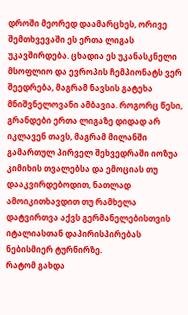დროში მეორედ დაამარცხეს, ორივე შემთხვევაში ეს ერთა ლიგას უკავშირდება. ცხადია ეს უკანასკნელი მსოფლიო და ევროპის ჩემპიონატს ვერ შეედრება, მაგრამ ნავსის გატეხა მნიშვნელოვანი ამბავია. როგორც წესი, გრანდები ერთა ლიგაზე დიდად არ იკლავენ თავს, მაგრამ მილანში გამართულ პირველ შეხვედრაში იოზუა კიმიხის თვალებსა და ემოციას თუ დააკვირდებოდით, ნათლად ამოიკითხავდით თუ რამხელა დატვირთვა აქვს გერმანელებისთვის იტალიასთან დაპირისპირებას ნებისმიერ ტურნირზე.
რატომ გახდა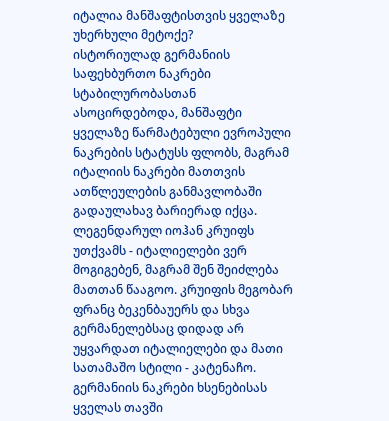იტალია მანშაფტისთვის ყველაზე უხერხული მეტოქე?
ისტორიულად გერმანიის საფეხბურთო ნაკრები სტაბილურობასთან ასოცირდებოდა, მანშაფტი ყველაზე წარმატებული ევროპული ნაკრების სტატუსს ფლობს, მაგრამ იტალიის ნაკრები მათთვის ათწლეულების განმავლობაში გადაულახავ ბარიერად იქცა.
ლეგენდარულ იოჰან კრუიფს უთქვამს - იტალიელები ვერ მოგიგებენ, მაგრამ შენ შეიძლება მათთან წააგოო. კრუიფის მეგობარ ფრანც ბეკენბაუერს და სხვა გერმანელებსაც დიდად არ უყვარდათ იტალიელები და მათი სათამაშო სტილი - კატენაჩო. გერმანიის ნაკრები ხსენებისას ყველას თავში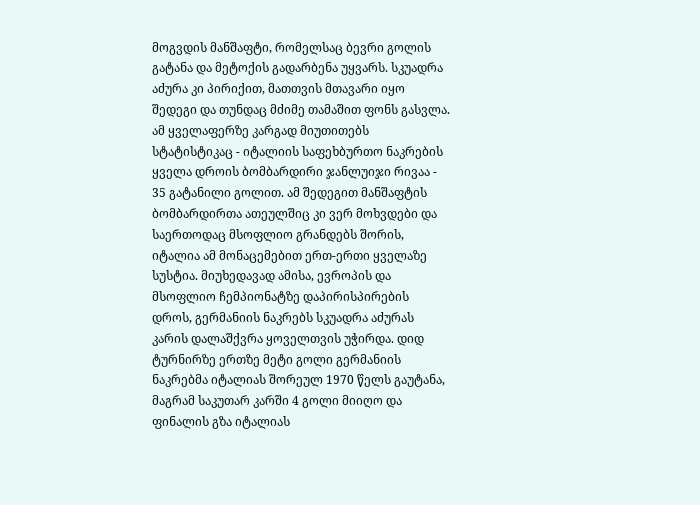მოგვდის მანშაფტი, რომელსაც ბევრი გოლის გატანა და მეტოქის გადარბენა უყვარს. სკუადრა აძურა კი პირიქით, მათთვის მთავარი იყო შედეგი და თუნდაც მძიმე თამაშით ფონს გასვლა. ამ ყველაფერზე კარგად მიუთითებს სტატისტიკაც - იტალიის საფეხბურთო ნაკრების ყველა დროის ბომბარდირი ჯანლუიჯი რივაა - 35 გატანილი გოლით. ამ შედეგით მანშაფტის ბომბარდირთა ათეულშიც კი ვერ მოხვდები და საერთოდაც მსოფლიო გრანდებს შორის, იტალია ამ მონაცემებით ერთ-ერთი ყველაზე სუსტია. მიუხედავად ამისა, ევროპის და მსოფლიო ჩემპიონატზე დაპირისპირების დროს, გერმანიის ნაკრებს სკუადრა აძურას კარის დალაშქვრა ყოველთვის უჭირდა. დიდ ტურნირზე ერთზე მეტი გოლი გერმანიის ნაკრებმა იტალიას შორეულ 1970 წელს გაუტანა, მაგრამ საკუთარ კარში 4 გოლი მიიღო და ფინალის გზა იტალიას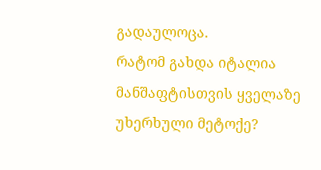გადაულოცა.
რატომ გახდა იტალია მანშაფტისთვის ყველაზე უხერხული მეტოქე?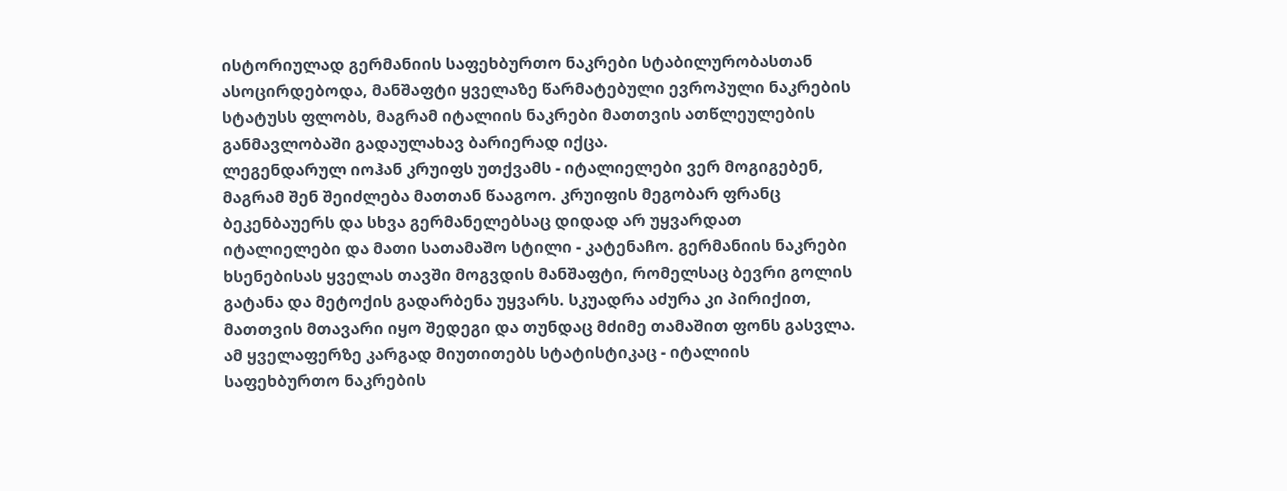ისტორიულად გერმანიის საფეხბურთო ნაკრები სტაბილურობასთან ასოცირდებოდა, მანშაფტი ყველაზე წარმატებული ევროპული ნაკრების სტატუსს ფლობს, მაგრამ იტალიის ნაკრები მათთვის ათწლეულების განმავლობაში გადაულახავ ბარიერად იქცა.
ლეგენდარულ იოჰან კრუიფს უთქვამს - იტალიელები ვერ მოგიგებენ, მაგრამ შენ შეიძლება მათთან წააგოო. კრუიფის მეგობარ ფრანც ბეკენბაუერს და სხვა გერმანელებსაც დიდად არ უყვარდათ იტალიელები და მათი სათამაშო სტილი - კატენაჩო. გერმანიის ნაკრები ხსენებისას ყველას თავში მოგვდის მანშაფტი, რომელსაც ბევრი გოლის გატანა და მეტოქის გადარბენა უყვარს. სკუადრა აძურა კი პირიქით, მათთვის მთავარი იყო შედეგი და თუნდაც მძიმე თამაშით ფონს გასვლა. ამ ყველაფერზე კარგად მიუთითებს სტატისტიკაც - იტალიის საფეხბურთო ნაკრების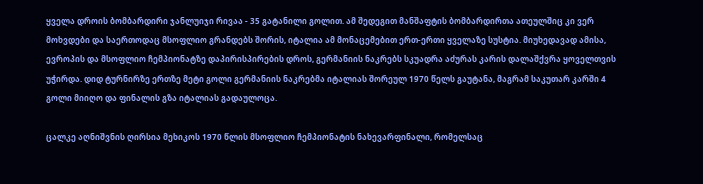ყველა დროის ბომბარდირი ჯანლუიჯი რივაა - 35 გატანილი გოლით. ამ შედეგით მანშაფტის ბომბარდირთა ათეულშიც კი ვერ მოხვდები და საერთოდაც მსოფლიო გრანდებს შორის, იტალია ამ მონაცემებით ერთ-ერთი ყველაზე სუსტია. მიუხედავად ამისა, ევროპის და მსოფლიო ჩემპიონატზე დაპირისპირების დროს, გერმანიის ნაკრებს სკუადრა აძურას კარის დალაშქვრა ყოველთვის უჭირდა. დიდ ტურნირზე ერთზე მეტი გოლი გერმანიის ნაკრებმა იტალიას შორეულ 1970 წელს გაუტანა, მაგრამ საკუთარ კარში 4 გოლი მიიღო და ფინალის გზა იტალიას გადაულოცა.

ცალკე აღნიშვნის ღირსია მეხიკოს 1970 წლის მსოფლიო ჩემპიონატის ნახევარფინალი, რომელსაც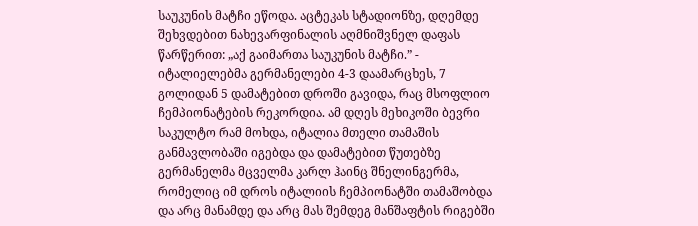საუკუნის მატჩი ეწოდა. აცტეკას სტადიონზე, დღემდე შეხვდებით ნახევარფინალის აღმნიშვნელ დაფას წარწერით: „აქ გაიმართა საუკუნის მატჩი.” - იტალიელებმა გერმანელები 4-3 დაამარცხეს, 7 გოლიდან 5 დამატებით დროში გავიდა, რაც მსოფლიო ჩემპიონატების რეკორდია. ამ დღეს მეხიკოში ბევრი საკულტო რამ მოხდა, იტალია მთელი თამაშის განმავლობაში იგებდა და დამატებით წუთებზე გერმანელმა მცველმა კარლ ჰაინც შნელინგერმა, რომელიც იმ დროს იტალიის ჩემპიონატში თამაშობდა და არც მანამდე და არც მას შემდეგ მანშაფტის რიგებში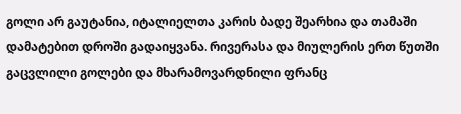გოლი არ გაუტანია, იტალიელთა კარის ბადე შეარხია და თამაში დამატებით დროში გადაიყვანა. რივერასა და მიულერის ერთ წუთში გაცვლილი გოლები და მხარამოვარდნილი ფრანც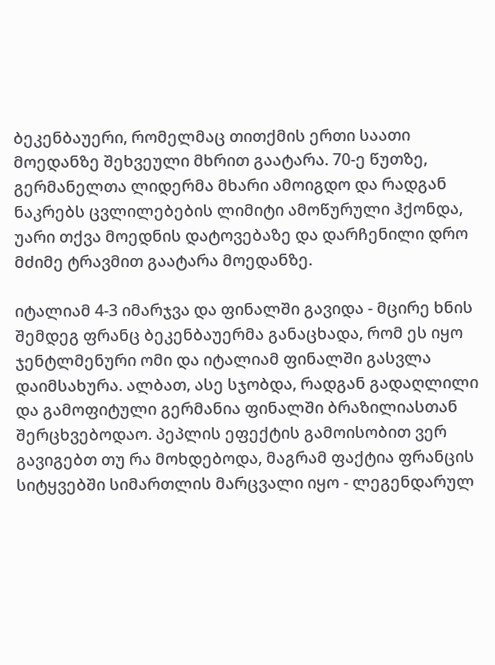ბეკენბაუერი, რომელმაც თითქმის ერთი საათი მოედანზე შეხვეული მხრით გაატარა. 70-ე წუთზე, გერმანელთა ლიდერმა მხარი ამოიგდო და რადგან ნაკრებს ცვლილებების ლიმიტი ამოწურული ჰქონდა, უარი თქვა მოედნის დატოვებაზე და დარჩენილი დრო მძიმე ტრავმით გაატარა მოედანზე.

იტალიამ 4-3 იმარჯვა და ფინალში გავიდა - მცირე ხნის შემდეგ ფრანც ბეკენბაუერმა განაცხადა, რომ ეს იყო ჯენტლმენური ომი და იტალიამ ფინალში გასვლა დაიმსახურა. ალბათ, ასე სჯობდა, რადგან გადაღლილი და გამოფიტული გერმანია ფინალში ბრაზილიასთან შერცხვებოდაო. პეპლის ეფექტის გამოისობით ვერ გავიგებთ თუ რა მოხდებოდა, მაგრამ ფაქტია ფრანცის სიტყვებში სიმართლის მარცვალი იყო - ლეგენდარულ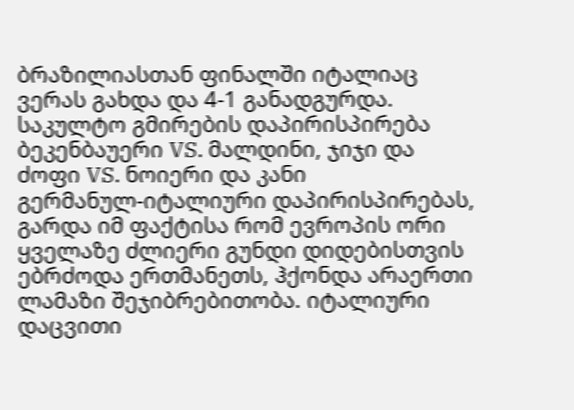ბრაზილიასთან ფინალში იტალიაც ვერას გახდა და 4-1 განადგურდა.
საკულტო გმირების დაპირისპირება
ბეკენბაუერი VS. მალდინი, ჯიჯი და ძოფი VS. ნოიერი და კანი
გერმანულ-იტალიური დაპირისპირებას, გარდა იმ ფაქტისა რომ ევროპის ორი ყველაზე ძლიერი გუნდი დიდებისთვის ებრძოდა ერთმანეთს, ჰქონდა არაერთი ლამაზი შეჯიბრებითობა. იტალიური დაცვითი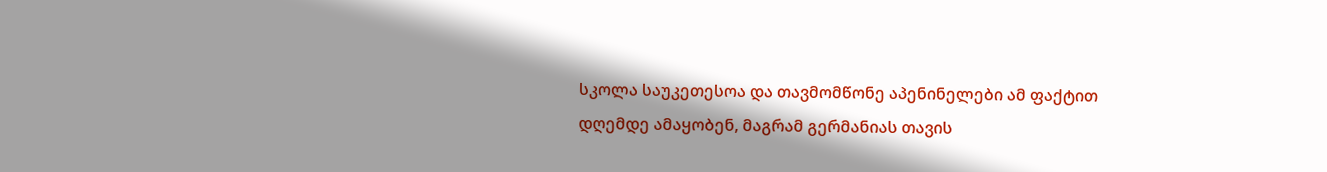სკოლა საუკეთესოა და თავმომწონე აპენინელები ამ ფაქტით დღემდე ამაყობენ, მაგრამ გერმანიას თავის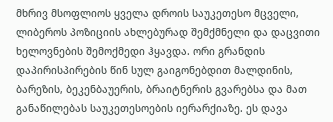მხრივ მსოფლიოს ყველა დროის საუკეთესო მცველი, ლიბეროს პოზიციის ახლებურად შემქმნელი და დაცვითი ხელოვნების შემოქმედი ჰყავდა. ორი გრანდის დაპირისპირების წინ სულ გაიგონებდით მალდინის, ბარეზის, ბეკენბაუერის, ბრაიტნერის გვარებსა და მათ განაწილებას საუკეთესოების იერარქიაზე. ეს დავა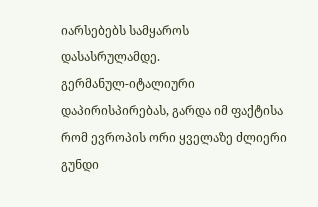იარსებებს სამყაროს დასასრულამდე.
გერმანულ-იტალიური დაპირისპირებას, გარდა იმ ფაქტისა რომ ევროპის ორი ყველაზე ძლიერი გუნდი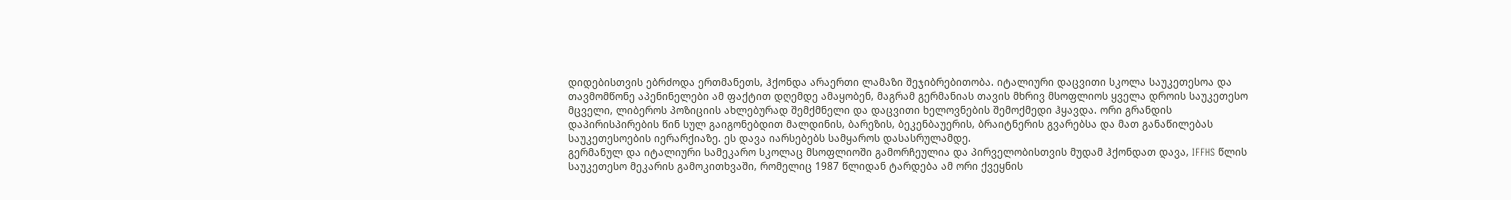დიდებისთვის ებრძოდა ერთმანეთს, ჰქონდა არაერთი ლამაზი შეჯიბრებითობა. იტალიური დაცვითი სკოლა საუკეთესოა და თავმომწონე აპენინელები ამ ფაქტით დღემდე ამაყობენ, მაგრამ გერმანიას თავის მხრივ მსოფლიოს ყველა დროის საუკეთესო მცველი, ლიბეროს პოზიციის ახლებურად შემქმნელი და დაცვითი ხელოვნების შემოქმედი ჰყავდა. ორი გრანდის დაპირისპირების წინ სულ გაიგონებდით მალდინის, ბარეზის, ბეკენბაუერის, ბრაიტნერის გვარებსა და მათ განაწილებას საუკეთესოების იერარქიაზე. ეს დავა იარსებებს სამყაროს დასასრულამდე.
გერმანულ და იტალიური სამეკარო სკოლაც მსოფლიოში გამორჩეულია და პირველობისთვის მუდამ ჰქონდათ დავა, IFFHS წლის საუკეთესო მეკარის გამოკითხვაში, რომელიც 1987 წლიდან ტარდება ამ ორი ქვეყნის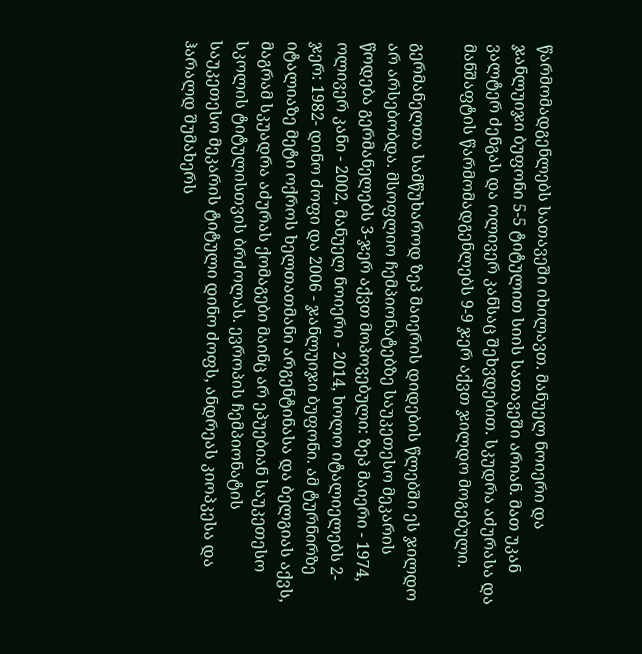წარმომადგენლებს სათავეში იხილავთ. მანუელ ნოიერი და ჯანლუიჯი ბუფონი 5-5 ტიტულით სიის სათავეში არიან. მათ უკან ვალტერ ძენგას და ოლივერ კანსაც შეხვდებით. სკუდრა აძურასა და მანშაფტის წარმომადგენლებს 9-9 ჯერ აქვთ ჯილდო მოგებული.

გერმანელთა სამწუხაროდ ზეპ მაიერის დიდების წლებში ეს ჯილდო არ არსებობდა. მსოფლიო ჩემპიონატებზე საუკეთესო მეკარის წოდება გერმანელებს 3-ჯერ აქვთ მოპოვებული: ზეპ მაიერი - 1974, ოლივერ კანი - 2002, მანუელ ნოიერი - 2014, ხოლო იტალიელებს 2-ჯერ: 1982- დინო ძოფი და 2006 - ჯანლუიჯი ბუფონი. ამ ტურნირზე იტალიაზე მეტი ოქროს ხელთათმანი არგენტინასა და ბელგიას აქვს, მაგრამ სკუადრა აძურას ქომაგები მაინც არ ეპუებიან საუკეთესო სკოლის ტიტულისთვის ბრძოლას. ევროპის ჩემპიონატის საუკეთესო მეკარის ტიტული დინო ძოფს, ანდრეას კიოპკესა და ჰარალდ შუმახერს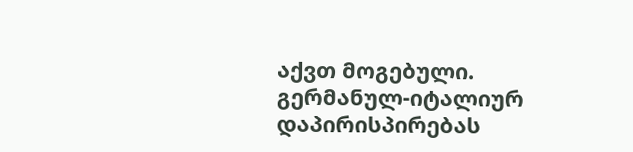აქვთ მოგებული.
გერმანულ-იტალიურ დაპირისპირებას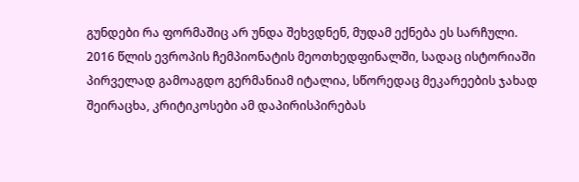გუნდები რა ფორმაშიც არ უნდა შეხვდნენ, მუდამ ექნება ეს სარჩული. 2016 წლის ევროპის ჩემპიონატის მეოთხედფინალში, სადაც ისტორიაში პირველად გამოაგდო გერმანიამ იტალია, სწორედაც მეკარეების ჯახად შეირაცხა, კრიტიკოსები ამ დაპირისპირებას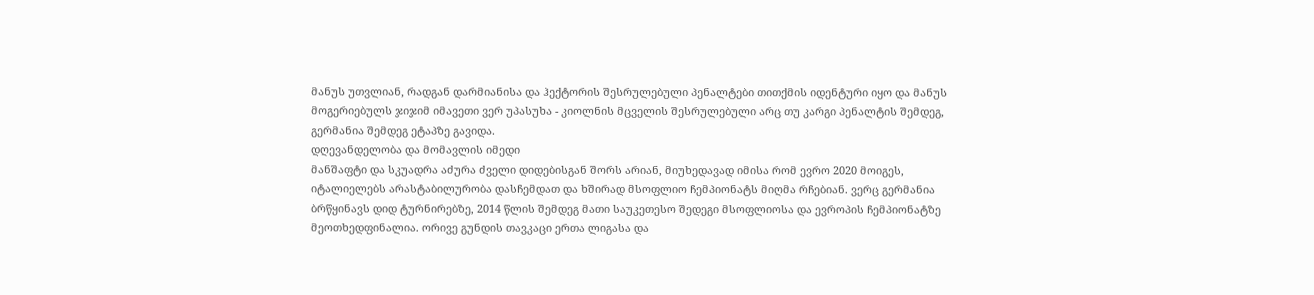მანუს უთვლიან, რადგან დარმიანისა და ჰექტორის შესრულებული პენალტები თითქმის იდენტური იყო და მანუს მოგერიებულს ჯიჯიმ იმავეთი ვერ უპასუხა - კიოლნის მცველის შესრულებული არც თუ კარგი პენალტის შემდეგ, გერმანია შემდეგ ეტაპზე გავიდა.
დღევანდელობა და მომავლის იმედი
მანშაფტი და სკუადრა აძურა ძველი დიდებისგან შორს არიან, მიუხედავად იმისა რომ ევრო 2020 მოიგეს, იტალიელებს არასტაბილურობა დასჩემდათ და ხშირად მსოფლიო ჩემპიონატს მიღმა რჩებიან. ვერც გერმანია ბრწყინავს დიდ ტურნირებზე, 2014 წლის შემდეგ მათი საუკეთესო შედეგი მსოფლიოსა და ევროპის ჩემპიონატზე მეოთხედფინალია. ორივე გუნდის თავკაცი ერთა ლიგასა და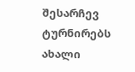შესარჩევ ტურნირებს ახალი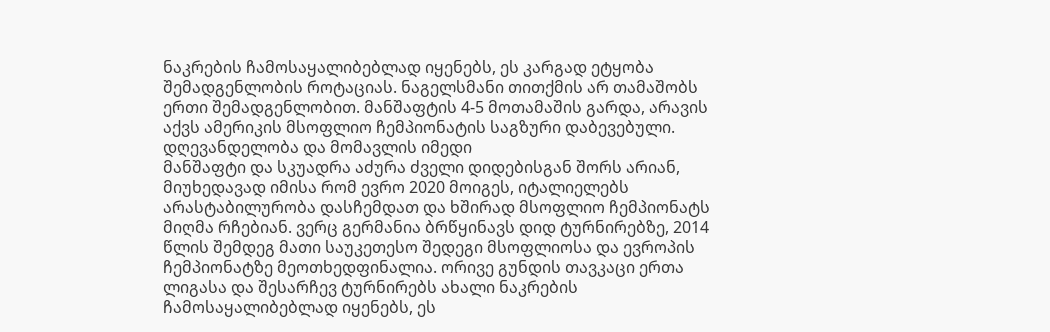ნაკრების ჩამოსაყალიბებლად იყენებს, ეს კარგად ეტყობა შემადგენლობის როტაციას. ნაგელსმანი თითქმის არ თამაშობს ერთი შემადგენლობით. მანშაფტის 4-5 მოთამაშის გარდა, არავის აქვს ამერიკის მსოფლიო ჩემპიონატის საგზური დაბევებული.
დღევანდელობა და მომავლის იმედი
მანშაფტი და სკუადრა აძურა ძველი დიდებისგან შორს არიან, მიუხედავად იმისა რომ ევრო 2020 მოიგეს, იტალიელებს არასტაბილურობა დასჩემდათ და ხშირად მსოფლიო ჩემპიონატს მიღმა რჩებიან. ვერც გერმანია ბრწყინავს დიდ ტურნირებზე, 2014 წლის შემდეგ მათი საუკეთესო შედეგი მსოფლიოსა და ევროპის ჩემპიონატზე მეოთხედფინალია. ორივე გუნდის თავკაცი ერთა ლიგასა და შესარჩევ ტურნირებს ახალი ნაკრების ჩამოსაყალიბებლად იყენებს, ეს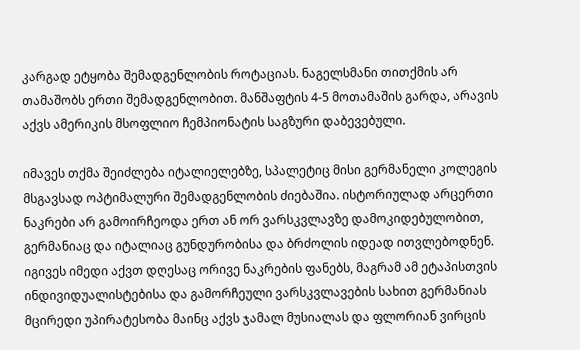კარგად ეტყობა შემადგენლობის როტაციას. ნაგელსმანი თითქმის არ თამაშობს ერთი შემადგენლობით. მანშაფტის 4-5 მოთამაშის გარდა, არავის აქვს ამერიკის მსოფლიო ჩემპიონატის საგზური დაბევებული.

იმავეს თქმა შეიძლება იტალიელებზე, სპალეტიც მისი გერმანელი კოლეგის მსგავსად ოპტიმალური შემადგენლობის ძიებაშია. ისტორიულად არცერთი ნაკრები არ გამოირჩეოდა ერთ ან ორ ვარსკვლავზე დამოკიდებულობით, გერმანიაც და იტალიაც გუნდურობისა და ბრძოლის იდეად ითვლებოდნენ. იგივეს იმედი აქვთ დღესაც ორივე ნაკრების ფანებს, მაგრამ ამ ეტაპისთვის ინდივიდუალისტებისა და გამორჩეული ვარსკვლავების სახით გერმანიას მცირედი უპირატესობა მაინც აქვს ჯამალ მუსიალას და ფლორიან ვირცის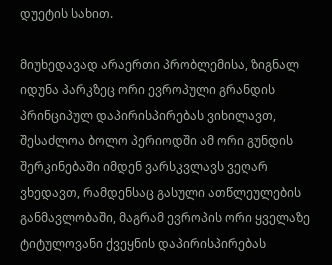დუეტის სახით.

მიუხედავად არაერთი პრობლემისა, ზიგნალ იდუნა პარკზეც ორი ევროპული გრანდის პრინციპულ დაპირისპირებას ვიხილავთ, შესაძლოა ბოლო პერიოდში ამ ორი გუნდის შერკინებაში იმდენ ვარსკვლავს ვეღარ ვხედავთ, რამდენსაც გასული ათწლეულების განმავლობაში, მაგრამ ევროპის ორი ყველაზე ტიტულოვანი ქვეყნის დაპირისპირებას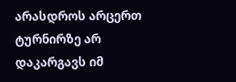არასდროს არცერთ ტურნირზე არ დაკარგავს იმ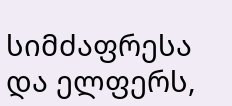სიმძაფრესა და ელფერს,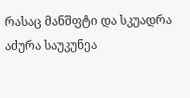რასაც მანშფტი და სკუადრა აძურა საუკუნეა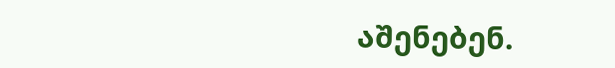აშენებენ.